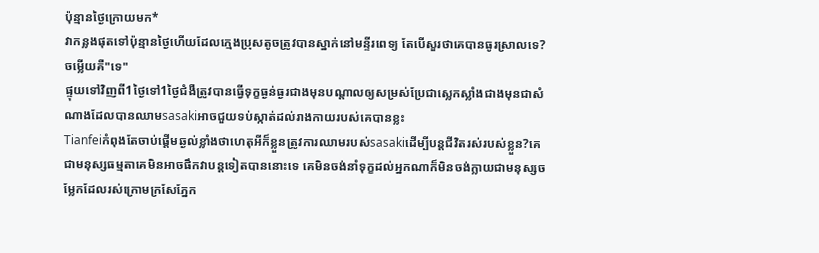ប៉ុន្មានថ្ងៃក្រោយមក*
វាកន្លងផុតទៅប៉ុន្មានថ្ងៃហើយដែលក្មេងប្រុសតូចត្រូវបានស្នាក់នៅមន្ទីរពេទ្យ តែបើសួរថាគេបានធូរស្រាលទេ?ចម្លើយគឺ"ទេ"
ផ្ទុយទៅវិញពី1ថ្ងៃទៅ1ថ្ងៃជំងឺត្រូវបានធ្វើទុក្ខធ្ងន់ធ្ងរជាងមុនបណ្ដាលឲ្យសម្រស់ប្រែជាស្លេកស្លាំងជាងមុនជាសំណាងដែលបានឈាមsasakiអាចជួយទប់ស្កាត់ដល់រាងកាយរបស់គេបានខ្លះ
Tianfeiកំពុងតែចាប់ផ្ដើមឆ្ងល់ខ្លាំងថាហេតុអីក៏ខ្លួនត្រូវការឈាមរបស់sasakiដើម្បីបន្តជីវិតរស់របស់ខ្លួន?គេជាមនុស្សធម្មតាគេមិនអាចផឹកវាបន្តទៀតបាននោះទេ គេមិនចង់នាំទុក្ខដល់អ្នកណាក៏មិនចង់ក្លាយជាមនុស្សចម្លែកដែលរស់ក្រោមក្រសែភ្នែក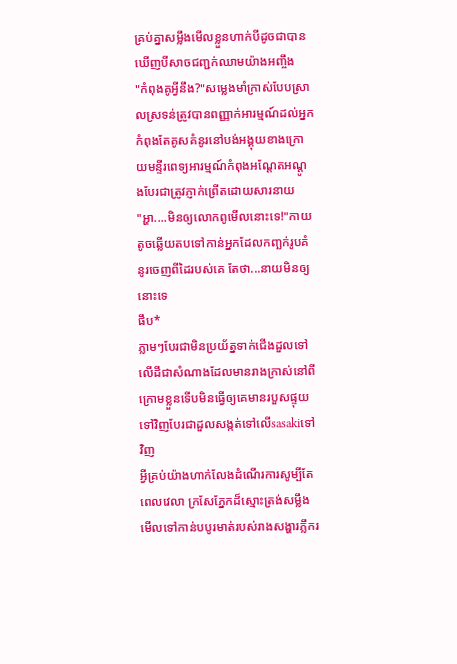គ្រប់គ្នាសម្លឹងមើលខ្លួនហាក់បីដូចជាបានឃើញបីសាចជញ្ជក់ឈាមយ៉ាងអញ្ចឹង
"កំពុងគូអ្វីនឹង?"សម្លេងមាំក្រាស់បែបស្រាលស្រទន់ត្រូវបានពញ្ញាក់អារម្មណ៍ដល់អ្នកកំពុងតែគូសគំនូរនៅបង់អង្គុយខាងក្រោយមន្ទីរពេទ្យអារម្មណ៍កំពុងអណ្ដែតអណ្ដូងបែរជាត្រូវភ្ញាក់ព្រើតដោយសារនាយ
"អ្ហា....មិនឲ្យលោកពូមើលនោះទេ!"កាយតូចឆ្លើយតបទៅកាន់អ្នកដែលកញ្ឆក់រូបគំនូរចេញពីដៃរបស់គេ តែថា...នាយមិនឲ្យនោះទេ
ផឹប*
ភ្លាមៗបែរជាមិនប្រយ័ត្នទាក់ជើងដួលទៅលើដីជាសំណាងដែលមានរាងក្រាស់នៅពីក្រោមខ្លួនទើបមិនធ្វើឲ្យគេមានរបួសផ្ទុយទៅវិញបែរជាដួលសង្កត់ទៅលើsasakiទៅវិញ
អ្វីគ្រប់យ៉ាងហាក់លែងដំណើរការសូម្បីតែពេលវេលា ក្រសែភ្នែកដ៏ស្មោះត្រង់សម្លឹងមើលទៅកាន់បបូរមាត់របស់រាងសង្ហារភ្លឹករ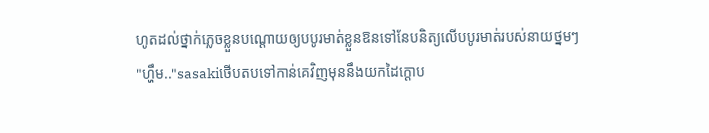ហូតដល់ថ្នាក់ភ្លេចខ្លួនបណ្ដោយឲ្យបបូរមាត់ខ្លួនឱនទៅនែបនិត្យលើបបូរមាត់របស់នាយថ្នមៗ
"ហ្ហឹម.."sasakiថើបតបទៅកាន់គេវិញមុននឹងយកដៃក្ដោប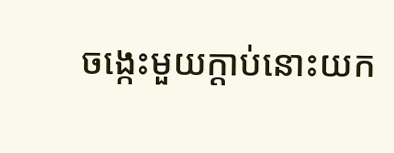ចង្កេះមួយក្ដាប់នោះយក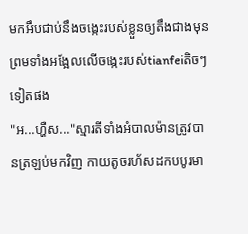មកអឹបជាប់នឹងចង្កេះរបស់ខ្លួនឲ្យតឹងជាងមុនព្រមទាំងអង្អែលលើចង្កេះរបស់tianfeiតិចៗទៀតផង
"អ...ហ្ហឺស..."ស្មារតីទាំងអំបាលម៉ានត្រូវបានត្រឡប់មកវិញ កាយតូចរហ័សដកបបូរមា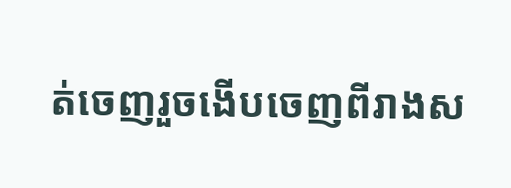ត់ចេញរួចងើបចេញពីរាងស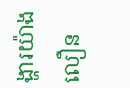ង្ហារយ៉ាងលឿន